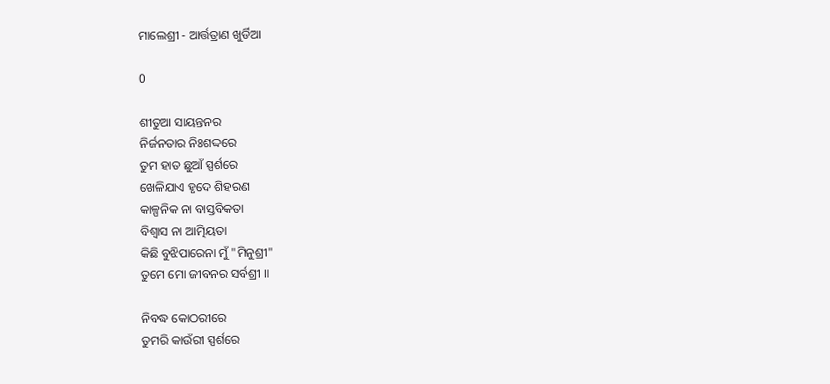ମାଲେଶ୍ରୀ - ଆର୍ତ୍ତତ୍ରାଣ ଖୁର୍ଡିଆ

0

ଶୀତୁଆ ସାୟନ୍ତନର
ନିର୍ଜନତାର ନିଃଶଦ୍ଦରେ
ତୁମ ହାତ ଛୁଆଁ ସ୍ପର୍ଶରେ
ଖେଳିଯାଏ ହୃଦେ ଶିହରଣ
କାଳ୍ପନିକ ନା ବାସ୍ତବିକତା
ବିଶ୍ୱାସ ନା ଆତ୍ମିୟତା
କିଛି ବୁଝିପାରେନା ମୁଁ "ମିନୁଶ୍ରୀ"
ତୁମେ ମୋ ଜୀବନର ସର୍ବଶ୍ରୀ ॥

ନିବଦ୍ଧ କୋଠରୀରେ
ତୁମରି କାଉଁରୀ ସ୍ପର୍ଶରେ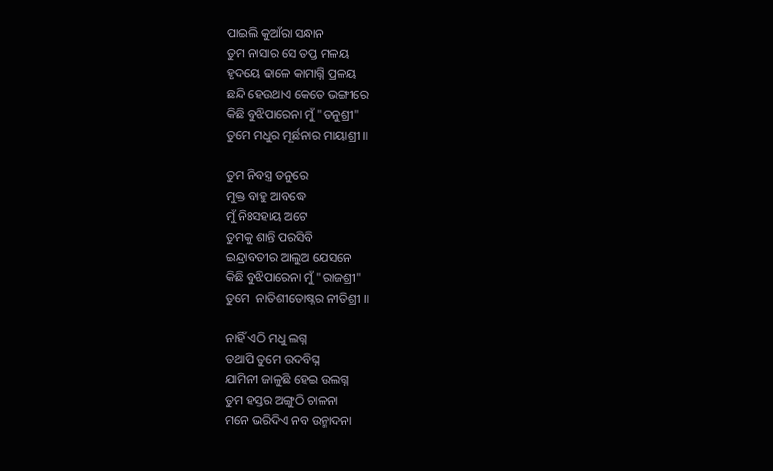ପାଇଲି କୁଆଁରା ସନ୍ଧାନ
ତୁମ ନାସାର ସେ ତପ୍ତ ମଳୟ
ହୃଦୟେ ଢାଳେ କାମାଗ୍ନି ପ୍ରଳୟ
ଛନ୍ଦି ହେଉଥାଏ କେତେ ଭଙ୍ଗୀରେ
କିଛି ବୁଝିପାରେନା ମୁଁ "ତନୁଶ୍ରୀ"
ତୁମେ ମଧୁର ମୂର୍ଛନାର ମାୟାଶ୍ରୀ ॥

ତୁମ ନିବସ୍ତ୍ର ତନୁରେ
ମୁକ୍ତ ବାହୁ ଆବଦ୍ଧେ
ମୁଁ ନିଃସହାୟ ଅଟେ
ତୁମକୁ ଶାନ୍ତି ପରସିବି
ଇନ୍ଦ୍ରାବତୀର ଆଲୁଅ ଯେସନେ
କିଛି ବୁଝିପାରେନା ମୁଁ "ରାଜଶ୍ରୀ"
ତୁମେ  ନାତିଶୀତୋଷ୍ନର ନୀତିଶ୍ରୀ ॥

ନାହିଁ ଏଠି ମଧୁ ଲଗ୍ନ
ତଥାପି ତୁମେ ଉଦବିଘ୍ନ
ଯାମିନୀ ଜାଳୁଛି ହେଇ ଉଲଗ୍ନ
ତୁମ ହସ୍ତର ଅଙ୍ଗୁଠି ଚାଳନା
ମନେ ଭରିଦିଏ ନବ ଉନ୍ମାଦନା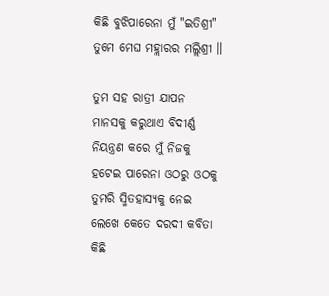କିଛି ବୁଝିପାରେନା ମୁଁ "ଇତିଶ୍ରୀ"
ତୁମେ ମେଘ ମହ୍ଲାରର ମଲ୍ଲିଶ୍ରୀ ॥

ତୁମ ସହ ରାତ୍ରୀ ଯାପନ
ମାନସକୁ କରୁଥାଏ ବିଦୀର୍ଣ୍ଣ
ନିୟନ୍ତ୍ରଣ କରେ ମୁଁ ନିଜକୁ
ହଟେଇ ପାରେନା ଓଠରୁ ଓଠକୁ
ତୁମରି ସ୍ମିତହାସ୍ୟକୁ ନେଇ
ଲେଖେ କେତେ ଦରଦୀ କବିତା
କିଛି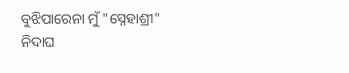ବୁଝିପାରେନା ମୁଁ "ସ୍ନେହାଶ୍ରୀ"
ନିଦାଘ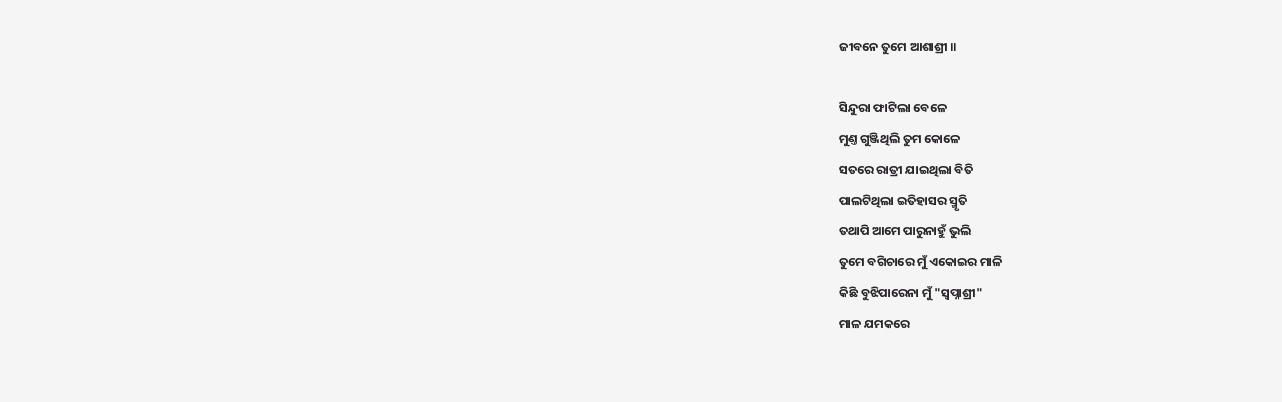ଜୀବନେ ତୁମେ ଆଶାଶ୍ରୀ ॥

ସିନ୍ଦୁରା ଫାଟିଲା ବେଳେ
ମୁଣ୍ତ ଗୁଞ୍ଜିଥିଲି ତୁମ କୋଳେ
ସତରେ ରାତ୍ରୀ ଯାଇଥିଲା ବିତି
ପାଲଟିଥିଲା ଇତିହାସର ସ୍ମୃତି
ତଥାପି ଆମେ ପାରୁନାହୁଁ ଭୁଲି
ତୁମେ ବଗିଚାରେ ମୁଁ ଏକୋଇର ମାଳି
କିଛି ବୁଝିପାରେନା ମୁଁ "ସ୍ୱପ୍ନାଶ୍ରୀ"
ମାଳ ଯମକରେ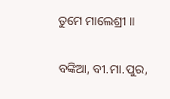ତୁମେ ମାଲେଶ୍ରୀ ॥

ବଙ୍କିଆ, ବୀ.ମା.ପୁର,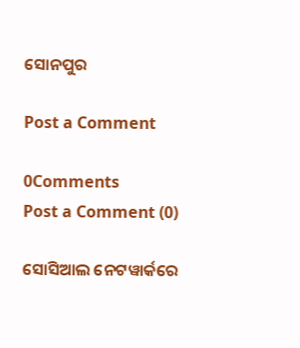ସୋନପୁର

Post a Comment

0Comments
Post a Comment (0)

ସୋସିଆଲ ନେଟୱାର୍କରେ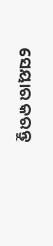ସେୟାର କରନ୍ତୁ